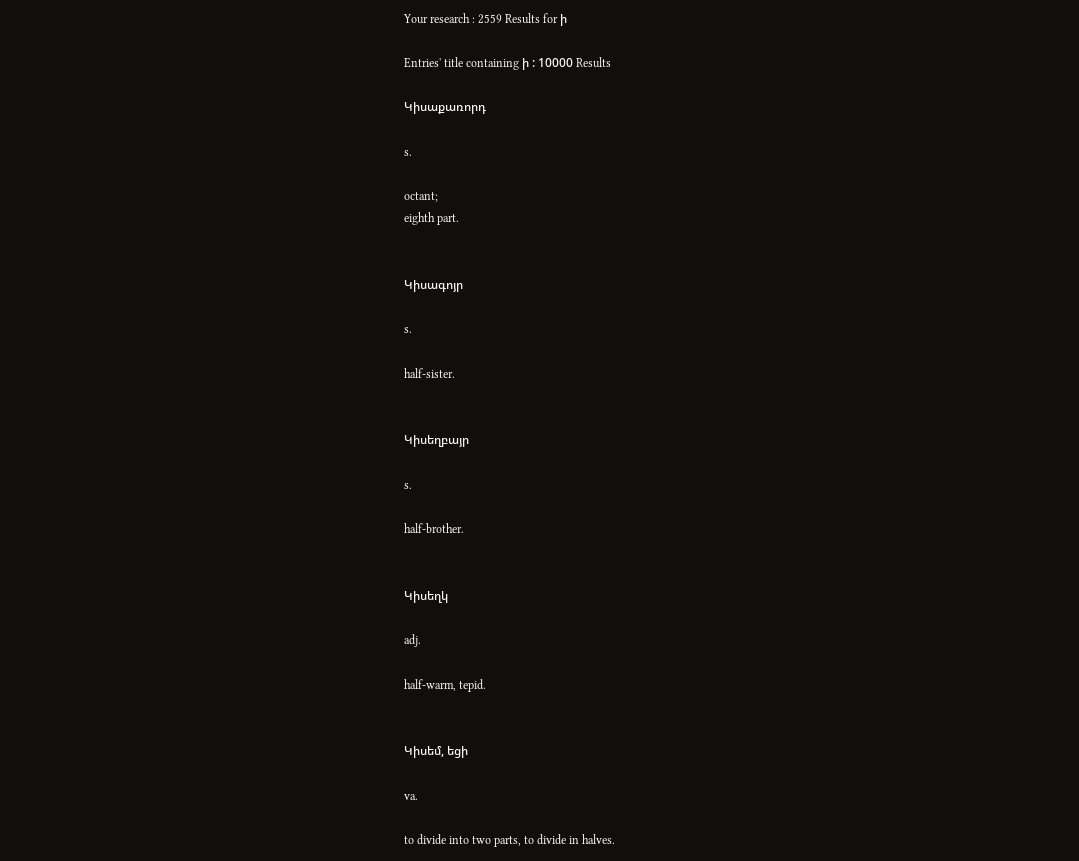Your research : 2559 Results for ի

Entries' title containing ի : 10000 Results

Կիսաքառորդ

s.

octant;
eighth part.


Կիսագոյր

s.

half-sister.


Կիսեղբայր

s.

half-brother.


Կիսեղկ

adj.

half-warm, tepid.


Կիսեմ, եցի

va.

to divide into two parts, to divide in halves.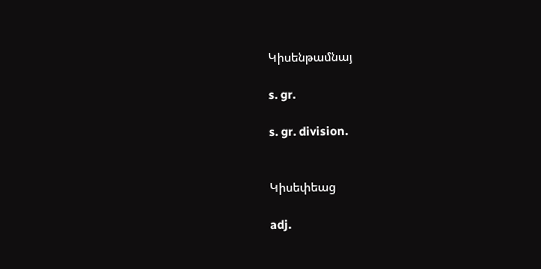Կիսենթամնայ

s. gr.

s. gr. division.


Կիսեփեաց

adj.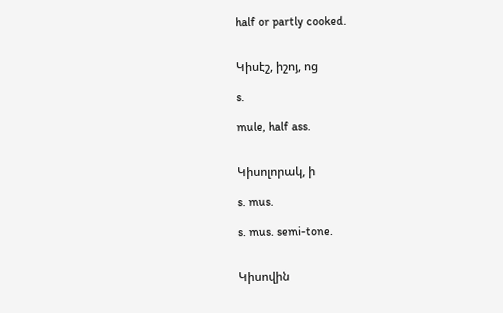half or partly cooked.


Կիսէշ, իշոյ, ոց

s.

mule, half ass.


Կիսոլորակ, ի

s. mus.

s. mus. semi-tone.


Կիսովին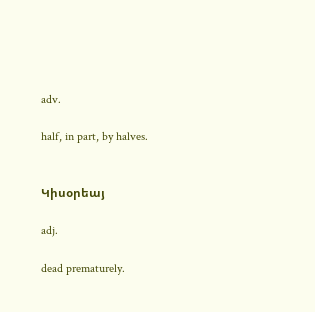adv.

half, in part, by halves.


Կիսօրեայ

adj.

dead prematurely.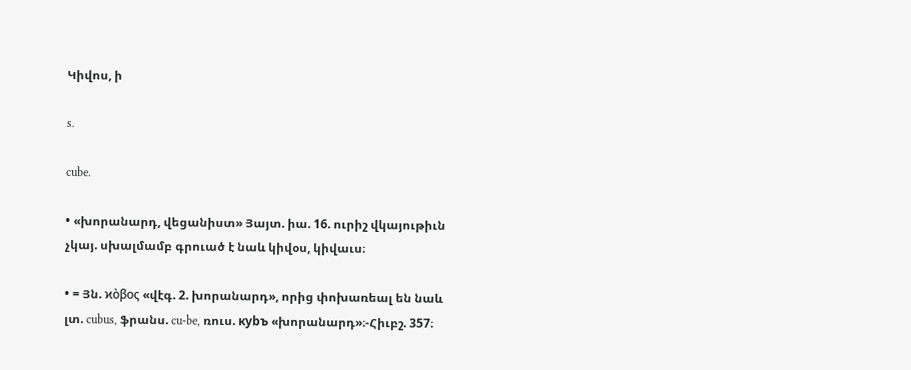Կիվոս, ի

s.

cube.

• «խորանարդ, վեցանիստ» Յայտ. իա. 16. ուրիշ վկայութիւն չկայ. սխալմամբ գրուած է նաև կիվօս, կիվաւս։

• = Յն. ϰὸβος «վէգ. 2. խորանարդ», որից փոխառեալ են նաև լտ. cubus, ֆրանս. cu-be, ռուս. куbъ «խորանարդ»։-Հիւբշ. 357։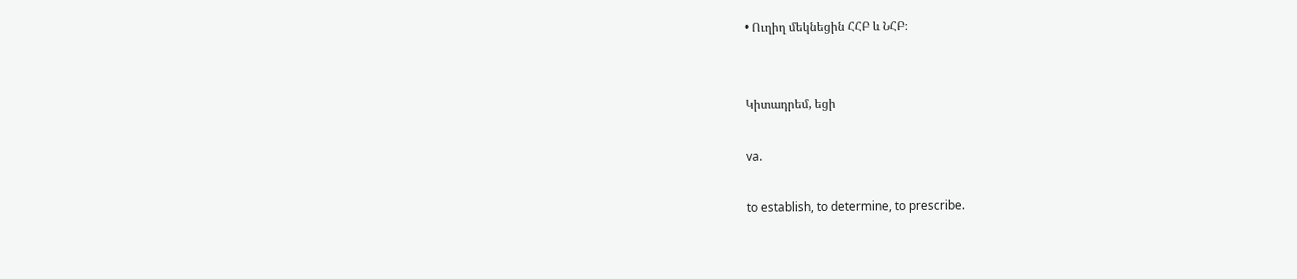• Ուղիղ մեկնեցին ՀՀԲ և ՆՀԲ։


Կիտադրեմ, եցի

va.

to establish, to determine, to prescribe.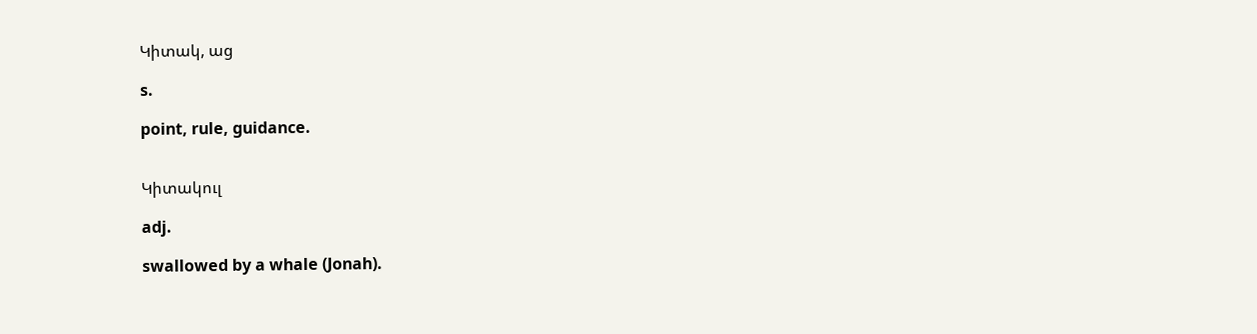Կիտակ, աց

s.

point, rule, guidance.


Կիտակուլ

adj.

swallowed by a whale (Jonah).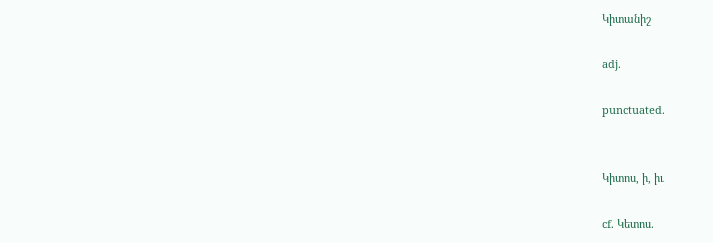Կիտանիշ

adj.

punctuated.


Կիտոս, ի, իւ

cf. Կետոս.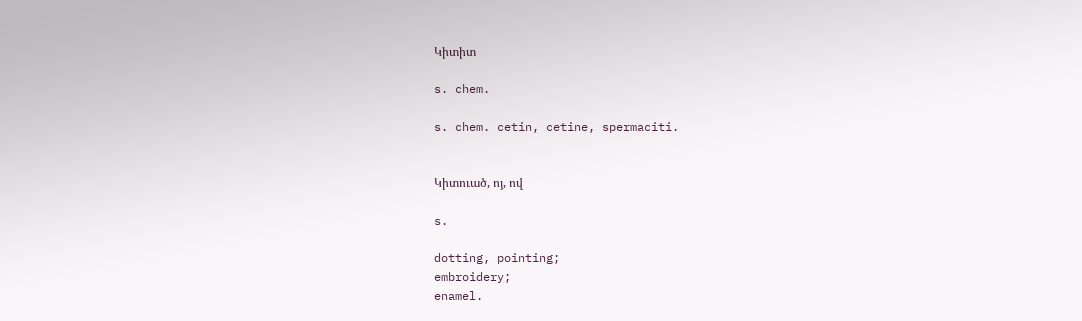Կիտիտ

s. chem.

s. chem. cetin, cetine, spermaciti.


Կիտուած, ոյ, ով

s.

dotting, pointing;
embroidery;
enamel.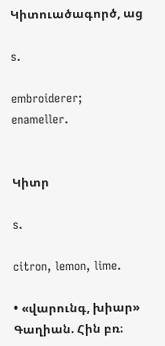Կիտուածագործ, աց

s.

embroiderer;
enameller.


Կիտր

s.

citron, lemon, lime.

• «վարունգ, խիար» Գաղիան. Հին բռ։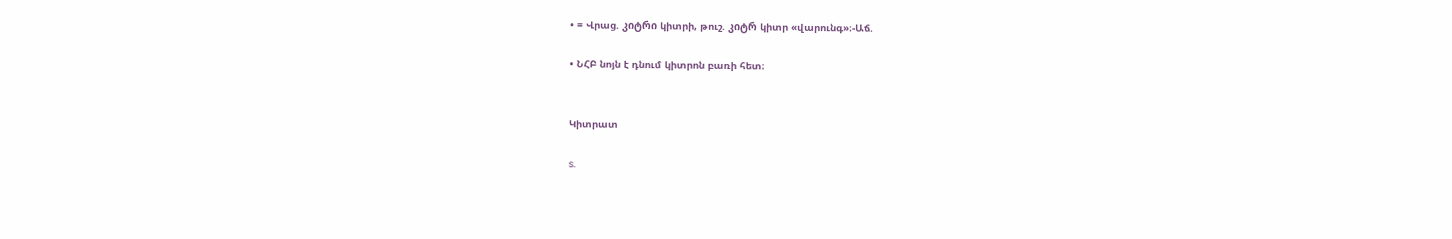• = Վրաց. კიტრი կիտրի, թուշ. კიტრ կիտր «վարունգ»։-Աճ.

• ՆՀԲ նոյն է դնում կիտրոն բառի հետ։


Կիտրատ

s.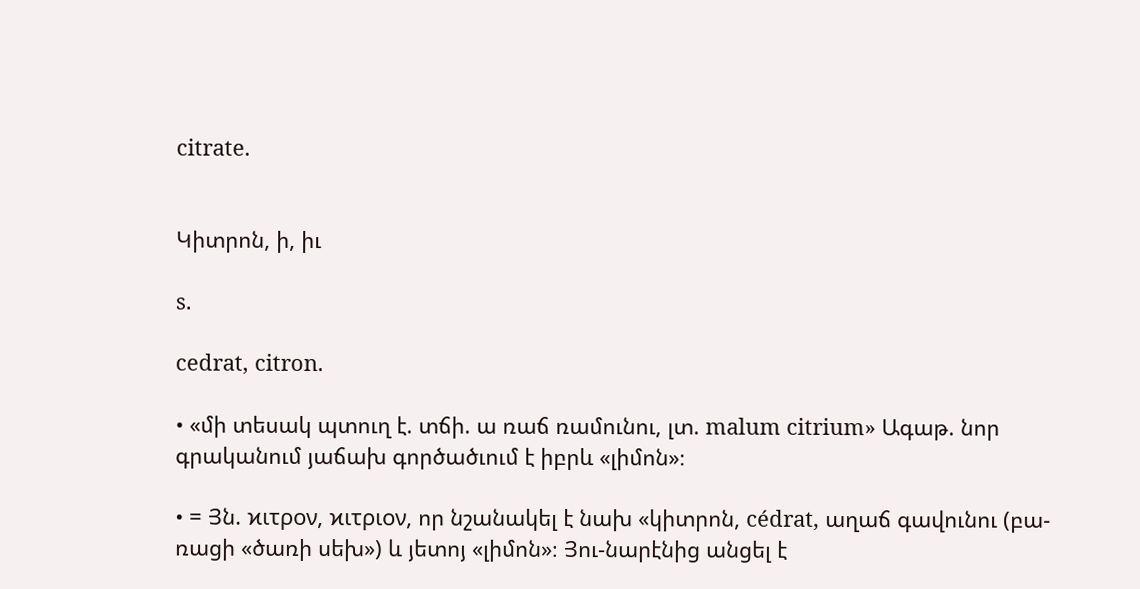citrate.


Կիտրոն, ի, իւ

s.

cedrat, citron.

• «մի տեսակ պտուղ է. տճի. ա ռաճ ռամունու, լտ. malum citrium» Ագաթ. նոր գրականում յաճախ գործածւում է իբրև «լիմոն»։

• = Յն. ϰιτρον, ϰιτριον, որ նշանակել է նախ «կիտրոն, cédrat, աղաճ գավունու (բա-ռացի «ծառի սեխ») և յետոյ «լիմոն»։ Յու-նարէնից անցել է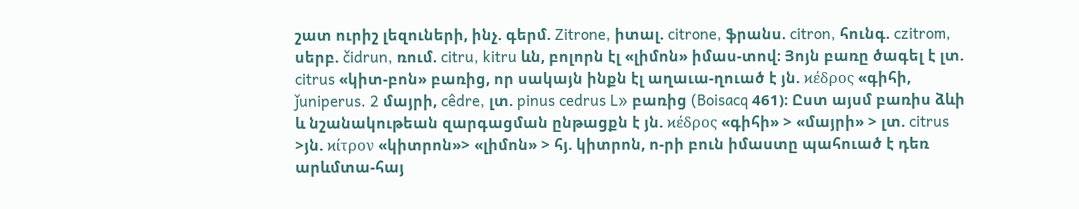շատ ուրիշ լեզուների, ինչ. գերմ. Zitrone, իտալ. citrone, ֆրանս. citron, հունգ. czitrom, սերբ. čidrun, ռում. citru, kitru ևն, բոլորն էլ «լիմոն» իմաս-տով։ Յոյն բառը ծագել է լտ. citrus «կիտ-բոն» բառից, որ սակայն ինքն էլ աղաւա-ղուած է յն. ϰέδρος «գիհի, ǰuniperus. 2 մայրի, cêdre, լտ. pinus cedrus L» բառից (Boisacq 461)։ Ըստ այսմ բառիս ձևի և նշանակութեան զարգացման ընթացքն է յն. ϰέδρος «գիհի» > «մայրի» > լտ. citrus >յն. ϰίτρον «կիտրոն»> «լիմոն» > հյ. կիտրոն, ո-րի բուն իմաստը պահուած է դեռ արևմտա-հայ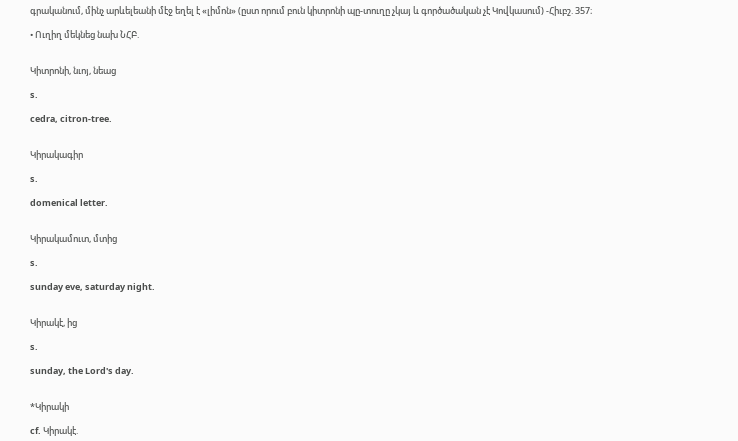գրականում, մինչ արևելեանի մէջ եղել է «լիմոն» (ըստ որում բուն կիտրոնի պը-տուղը չկայ և գործածական չէ Կովկասում) -Հիւբշ. 357։

• Ուղիղ մեկնեց նախ ՆՀԲ.


Կիտրոնի, նւոյ, նեաց

s.

cedra, citron-tree.


Կիրակագիր

s.

domenical letter.


Կիրակամուտ, մտից

s.

sunday eve, saturday night.


Կիրակէ, ից

s.

sunday, the Lord's day.


*Կիրակի

cf. Կիրակէ.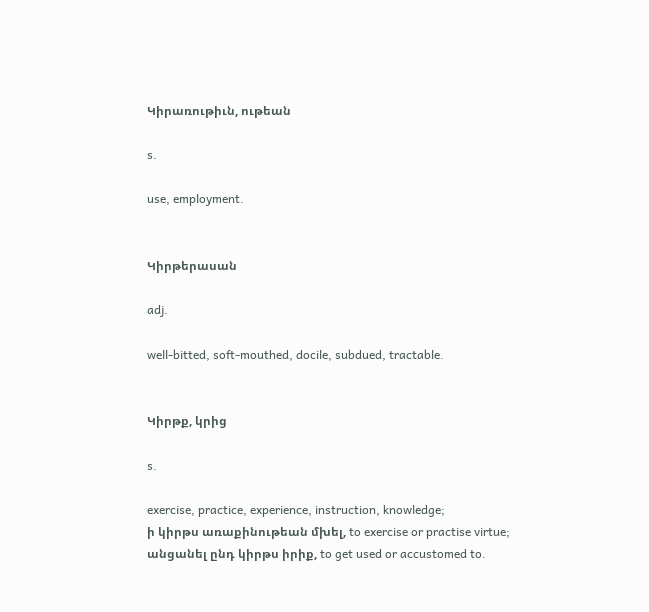Կիրառութիւն, ութեան

s.

use, employment.


Կիրթերասան

adj.

well-bitted, soft-mouthed, docile, subdued, tractable.


Կիրթք, կրից

s.

exercise, practice, experience, instruction, knowledge;
ի կիրթս առաքինութեան մխել, to exercise or practise virtue;
անցանել ընդ կիրթս իրիք, to get used or accustomed to.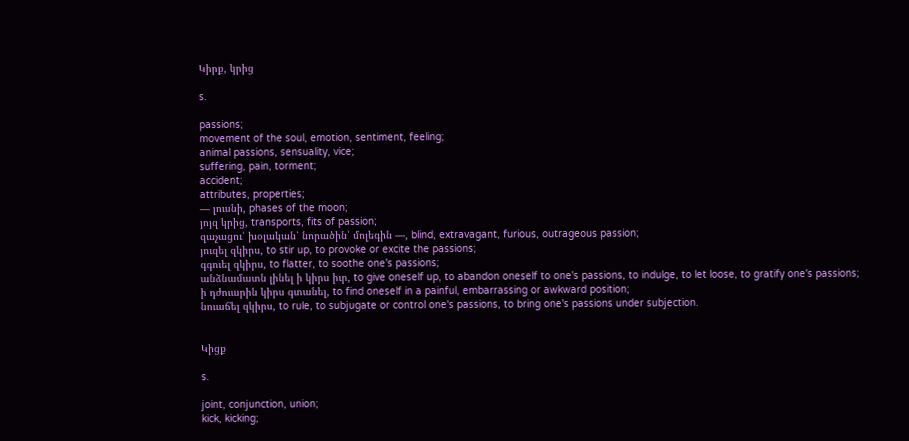Կիրք, կրից

s.

passions;
movement of the soul, emotion, sentiment, feeling;
animal passions, sensuality, vice;
suffering, pain, torment;
accident;
attributes, properties;
— լուսնի, phases of the moon;
յոյզ կրից, transports, fits of passion;
զաչացու՝ խօլական՝ նորածին՝ մոլեգին —, blind, extravagant, furious, outrageous passion;
յուզել զկիրս, to stir up, to provoke or excite the passions;
գգուել զկիրս, to flatter, to soothe one's passions;
անձնամատն լինել ի կիրս իւր, to give oneself up, to abandon oneself to one's passions, to indulge, to let loose, to gratify one's passions;
ի դժուարին կիրս գտանել, to find oneself in a painful, embarrassing or awkward position;
նուաճել զկիրս, to rule, to subjugate or control one's passions, to bring one's passions under subjection.


Կիցք

s.

joint, conjunction, union;
kick, kicking;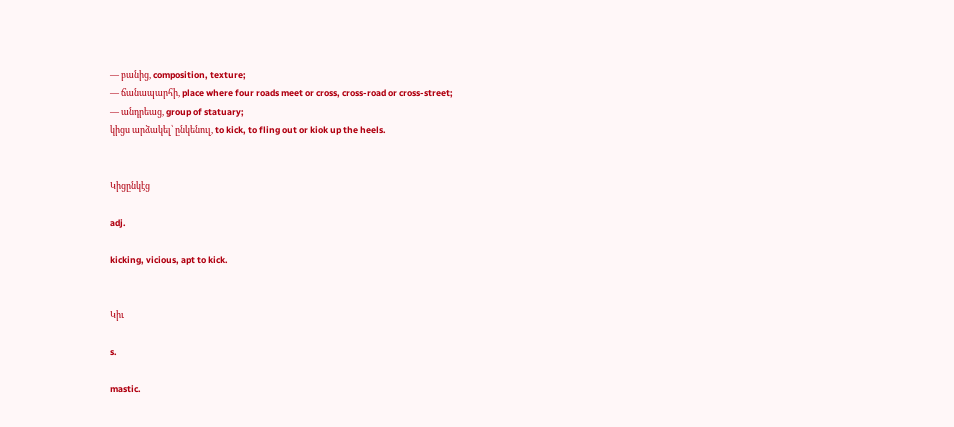— բանից, composition, texture;
— ճանապարհի, place where four roads meet or cross, cross-road or cross-street;
— անդրեաց, group of statuary;
կիցս արձակել՝ ընկենուլ, to kick, to fling out or kiok up the heels.


Կիցընկէց

adj.

kicking, vicious, apt to kick.


Կիւ

s.

mastic.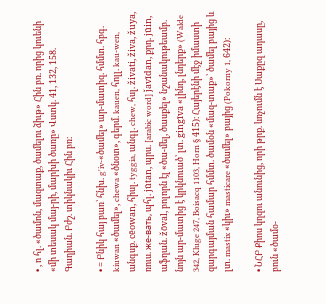• , ո հլ. «ծամոն, մազտաք, ծամելու ձիւթ» Հին բռ. որից կուենի «մի տեսակ մայ-րի, մարխի ծառը» Վստկ. 41, 132, 158. Գաղիան. Բժշ. տիկնակիւ Հին բռ։

• = Բնիկ հայ բառ՝ հնխ. g'iv-«ծամել» ար-մատիզ. հմմտ. հբգ. kiuwan «ծամել», chewa «ծնօտ», գերմ. kauen, հոլլ. kau-wen, անգսք. cēowan, հիսլ. tyggia, անգլ. chew, հսլ. živati, živa, žuya, ռուս. жe-вaть, պհլ. jūtan, պրս. [arabic word] ǰavīdan, քրդ. jūin, աֆղան. žōval, բոլորն էլ «ծա-մել, ծասքել» նշանակութեամբ. նոյն ար-մատից է կրկնուած՝ լտ. gingīva «լինդ, լնդերք» (Walde 342, Kluge 247, Boisacq 1103, Horn § 415)։ Հայերէնի մէջ իմաստի զարգայման համար հմմտ. ծամօն «մազ-տաք»՝ ծամել բայից և լտ. mastix «կիւ» masticare «ծամել» բայից (Pokorny 1, 642)։

• ՆՀԲ Քիոս կղզու անունից, որի թրք. ևռչումն է Սաքըզ ադասը, բուն «ծամօ-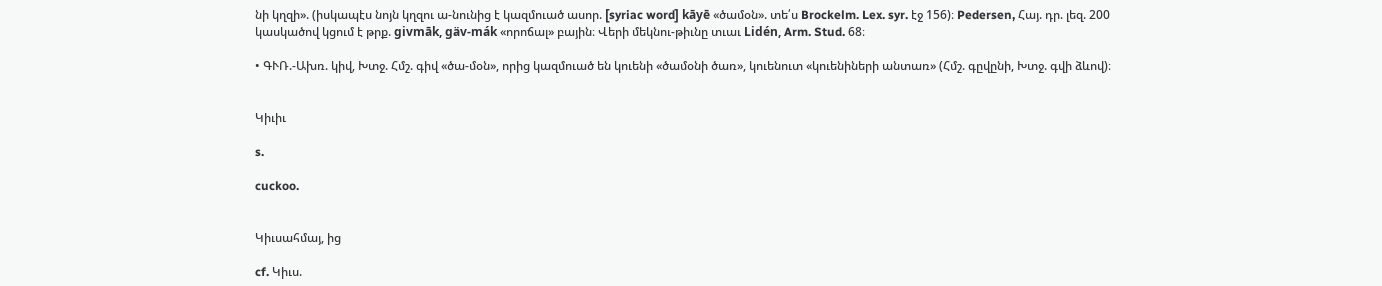նի կղզի». (իսկապէս նոյն կղզու ա-նունից է կազմուած ասոր. [syriac word] kāyē «ծամօն». տե՛ս Brockelm. Lex. syr. էջ 156)։ Pedersen, Հայ. դր. լեզ. 200 կասկածով կցում է թրք. givmāk, gäv-mák «որոճալ» բային։ Վերի մեկնու-թիւնը տւաւ Lidén, Arm. Stud. 68։

• ԳՒՌ.-Ախռ. կիվ, Խտջ. Հմշ. գիվ «ծա-մօն», որից կազմուած են կուենի «ծամօնի ծառ», կուենուտ «կուենիների անտառ» (Հմշ. գըվընի, Խտջ. գվի ձևով)։


Կիւիւ

s.

cuckoo.


Կիւսահմայ, ից

cf. Կիւս.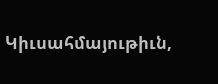Կիւսահմայութիւն,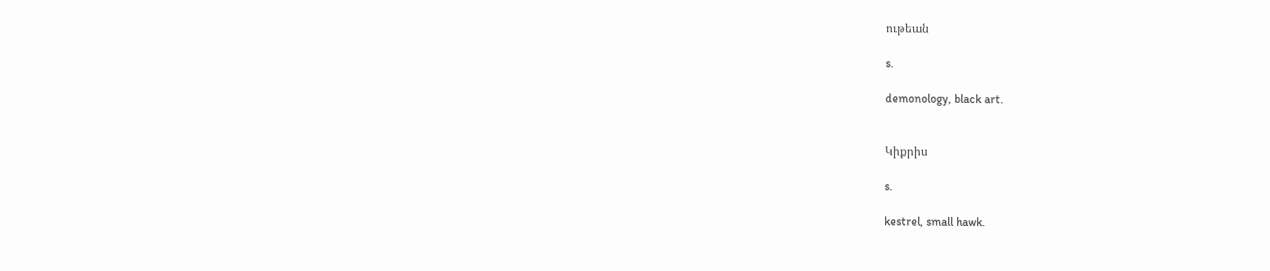ութեան

s.

demonology, black art.


Կիքրիս

s.

kestrel, small hawk.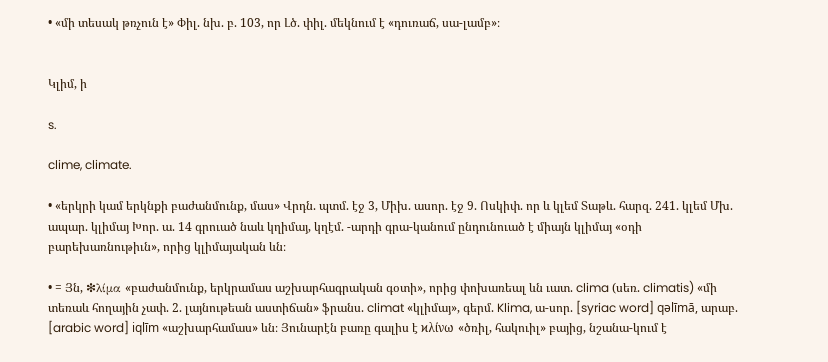• «մի տեսակ թռչուն է» Փիլ. նխ. բ. 103, որ Լծ. փիլ. մեկնում է «դուռաճ, սա-լամբ»։


Կլիմ, ի

s.

clime, climate.

• «երկրի կամ երկնքի բաժանմունք, մաս» Վրդն. պտմ. էջ 3, Միխ. ասոր. էջ 9. Ոսկիփ. որ և կլեմ Տաթև. հարզ. 241. կլեմ Մխ. ապար. կլիմայ Խոր. ա. 14 գրուած նաև կղիմայ, կղէմ. -արդի գրա-կանում ընդունուած է միայն կլիմայ «օդի բարեխառնութիւն», որից կլիմայական ևն։

• = Յն, ❇λίμα «բաժանմունք, երկրամաս աշխարհագրական գօտի», որից փոխառեալ ևն ւատ. clima (սեռ. climatis) «մի տեռաև հողային չափ. 2. լայնութեան աստիճան» ֆրանս. climat «կլիմայ», գերմ. Klima, ա-սոր. [syriac word] qəlīmā, արաբ. [arabic word] iqlīm «աշխարհամաս» ևն։ Յունարէն բառը գալիս է ϰλίνω «ծռիլ, հակուիլ» բայից, նշանա-կում է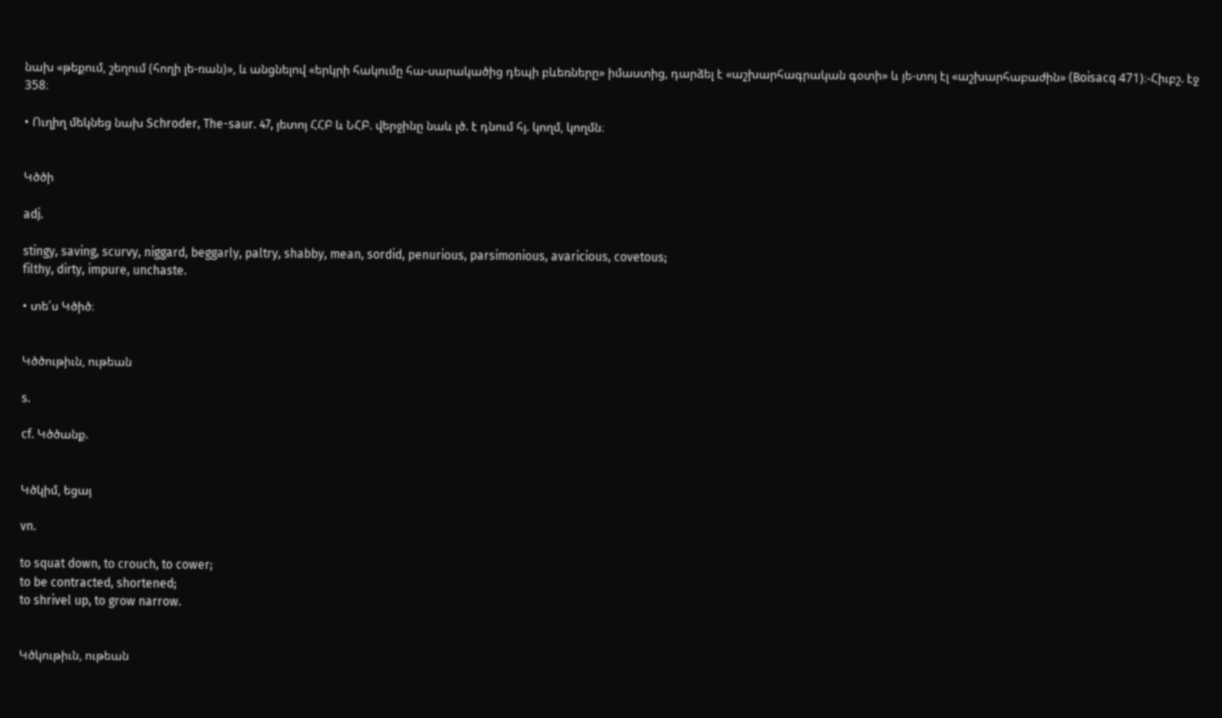նախ «թեքում, շեղում (հողի լե-ռան)», և անցնելով «երկրի հակումը հա-սարակածից դեպի բևեռները» իմաստից, դարձել է «աշխարհագրական գօտի» և յե-տոյ էլ «աշխարհաբաժին» (Boisacq 471)։-Հիւբշ. էջ 358։

• Ուղիղ մեկնեց նախ Schroder, The-saur. 47, յետոյ ՀՀԲ և ՆՀԲ. վերջինը նաև լծ. է դնում հյ. կողմ, կողմն։


Կծծի

adj.

stingy, saving, scurvy, niggard, beggarly, paltry, shabby, mean, sordid, penurious, parsimonious, avaricious, covetous;
filthy, dirty, impure, unchaste.

• տե՛ս Կծիծ։


Կծծութիւն, ութեան

s.

cf. Կծծանք.


Կծկիմ, եցայ

vn.

to squat down, to crouch, to cower;
to be contracted, shortened;
to shrivel up, to grow narrow.


Կծկութիւն, ութեան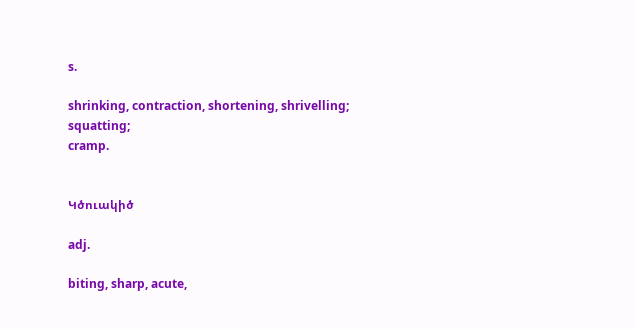s.

shrinking, contraction, shortening, shrivelling;
squatting;
cramp.


Կծուակիծ

adj.

biting, sharp, acute,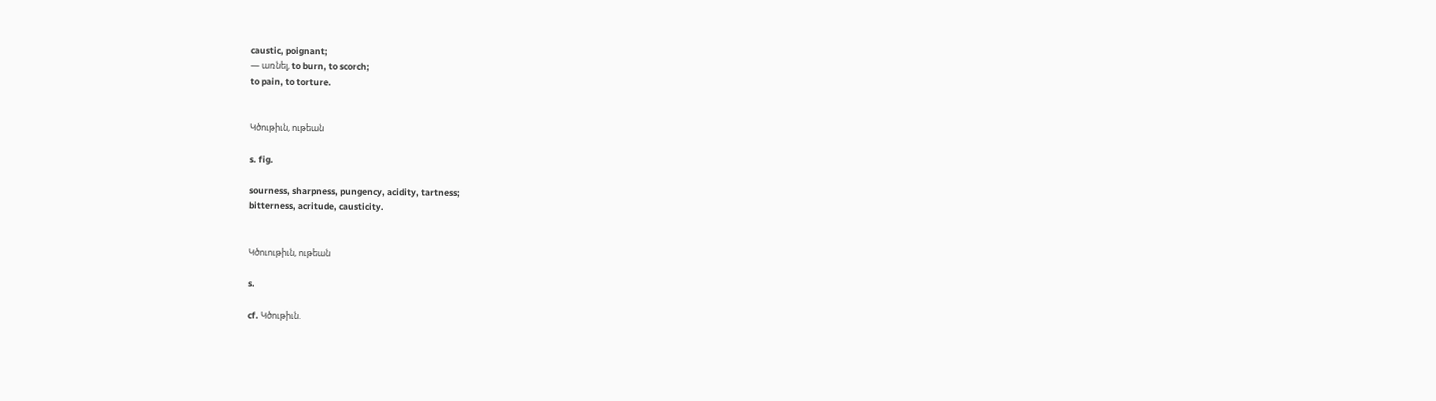caustic, poignant;
— առնել, to burn, to scorch;
to pain, to torture.


Կծութիւն, ութեան

s. fig.

sourness, sharpness, pungency, acidity, tartness;
bitterness, acritude, causticity.


Կծուութիւն, ութեան

s.

cf. Կծութիւն.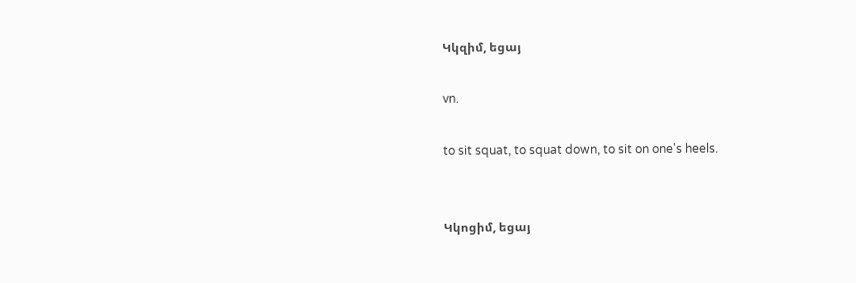Կկզիմ, եցայ

vn.

to sit squat, to squat down, to sit on one's heels.


Կկոցիմ, եցայ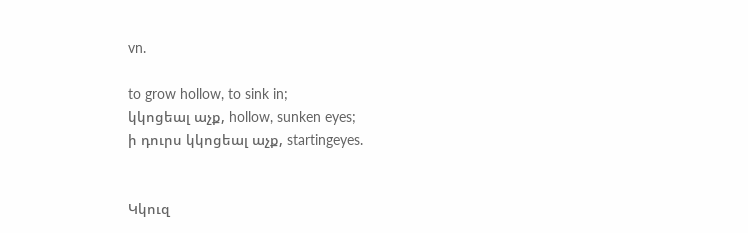vn.

to grow hollow, to sink in;
կկոցեալ աչք, hollow, sunken eyes;
ի դուրս կկոցեալ աչք, startingeyes.


Կկուզ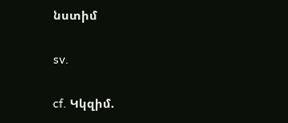նստիմ

sv.

cf. Կկզիմ.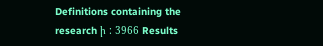Definitions containing the research ի : 3966 Results